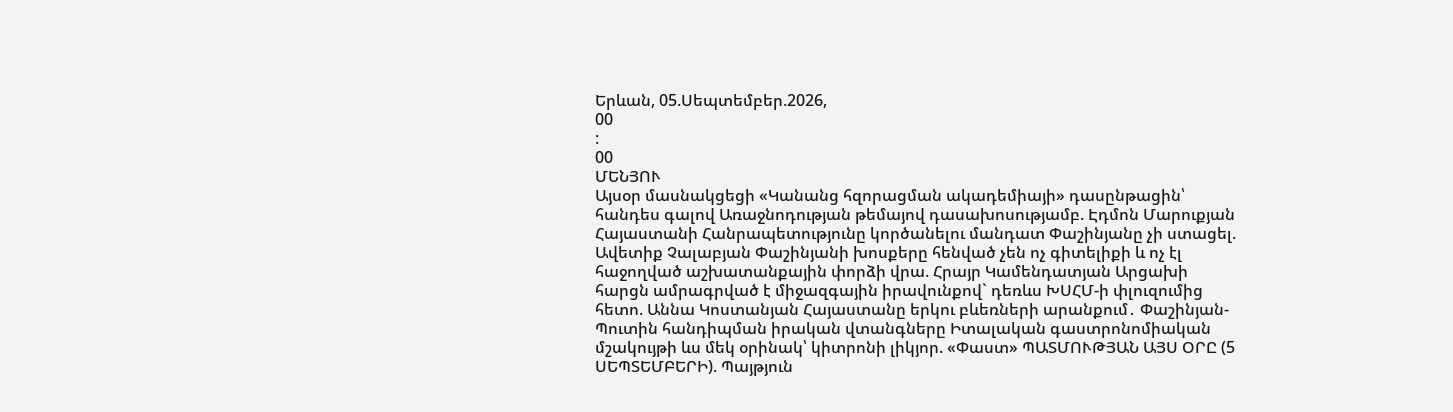Երևան, 05.Սեպտեմբեր.2026,
00
:
00
ՄԵՆՅՈՒ
Այսօր մասնակցեցի «Կանանց հզորացման ակադեմիայի» դասընթացին՝ հանդես գալով Առաջնոդության թեմայով դասախոսությամբ. Էդմոն Մարուքյան Հայաստանի Հանրապետությունը կործանելու մանդատ Փաշինյանը չի ստացել. Ավետիք Չալաբյան Փաշինյանի խոսքերը հենված չեն ոչ գիտելիքի և ոչ էլ հաջողված աշխատանքային փորձի վրա. Հրայր Կամենդատյան Արցախի հարցն ամրագրված է միջազգային իրավունքով` դեռևս ԽՍՀՄ-ի փլուզումից հետո. Աննա Կոստանյան Հայաստանը երկու բևեռների արանքում․ Փաշինյան-Պուտին հանդիպման իրական վտանգները Իտալական գաստրոնոմիական մշակույթի ևս մեկ օրինակ՝ կիտրոնի լիկյոր. «Փաստ» ՊԱՏՄՈՒԹՅԱՆ ԱՅՍ ՕՐԸ (5 ՍԵՊՏԵՄԲԵՐԻ). Պայթյուն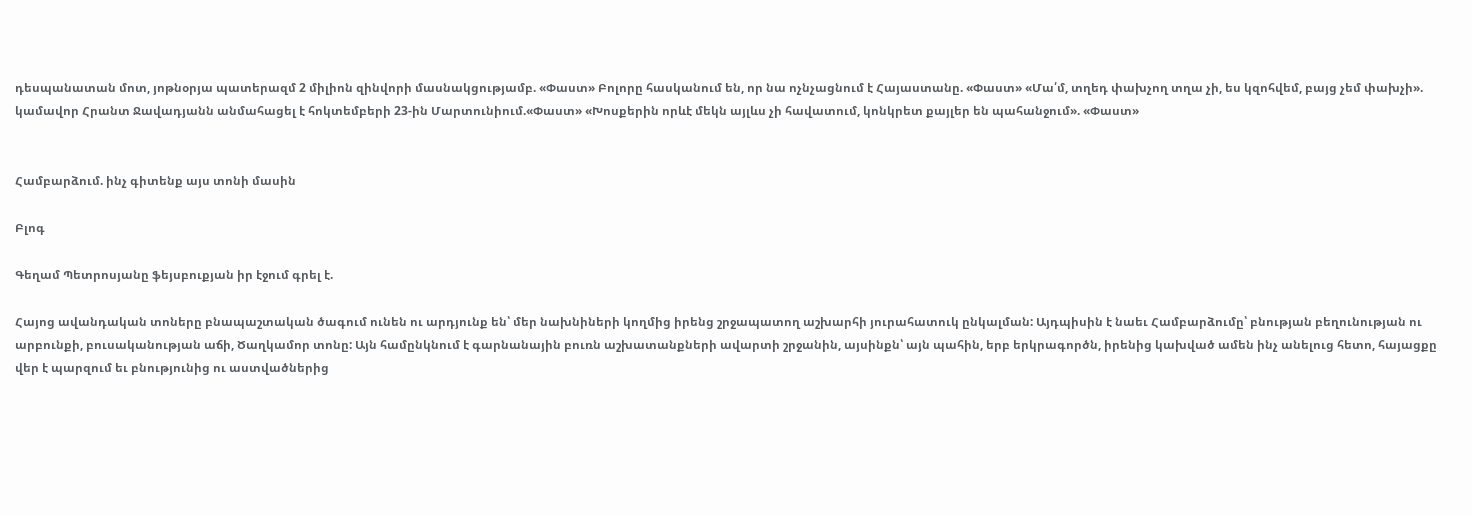դեսպանատան մոտ, յոթնօրյա պատերազմ 2 միլիոն զինվորի մասնակցությամբ. «Փաստ» Բոլորը հասկանում են, որ նա ոչնչացնում է Հայաստանը. «Փաստ» «Մա՛մ, տղեդ փախչող տղա չի, ես կզոհվեմ, բայց չեմ փախչի». կամավոր Հրանտ Ջավադյանն անմահացել է հոկտեմբերի 23-ին Մարտունիում.«Փաստ» «Խոսքերին որևէ մեկն այլևս չի հավատում, կոնկրետ քայլեր են պահանջում». «Փաստ»


Համբարձում. ինչ գիտենք այս տոնի մասին

Բլոգ

Գեղամ Պետրոսյանը ֆեյսբուքյան իր էջում գրել է.

Հայոց ավանդական տոները բնապաշտական ծագում ունեն ու արդյունք են՝ մեր նախնիների կողմից իրենց շրջապատող աշխարհի յուրահատուկ ընկալման: Այդպիսին է նաեւ Համբարձումը՝ բնության բեղունության ու արբունքի, բուսականության աճի, Ծաղկամոր տոնը: Այն համընկնում է գարնանային բուռն աշխատանքների ավարտի շրջանին, այսինքն՝ այն պահին, երբ երկրագործն, իրենից կախված ամեն ինչ անելուց հետո, հայացքը վեր է պարզում եւ բնությունից ու աստվածներից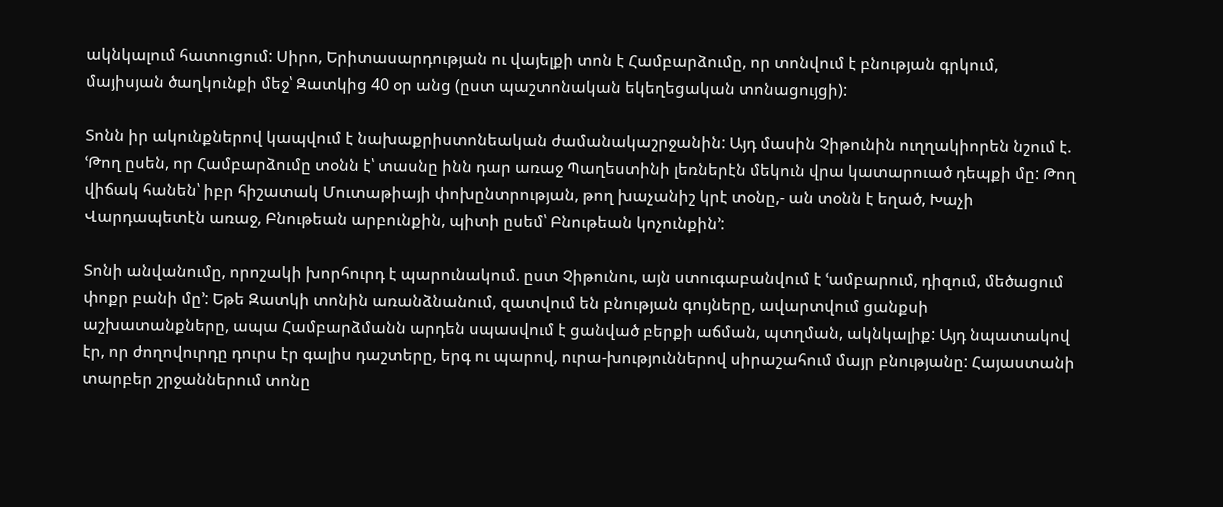ակնկալում հատուցում: Սիրո, Երիտասարդության ու վայելքի տոն է Համբարձումը, որ տոնվում է բնության գրկում, մայիսյան ծաղկունքի մեջ՝ Զատկից 40 օր անց (ըստ պաշտոնական եկեղեցական տոնացույցի):

Տոնն իր ակունքներով կապվում է նախաքրիստոնեական ժամանակաշրջանին: Այդ մասին Չիթունին ուղղակիորեն նշում է. ՙԹող ըսեն, որ Համբարձումը տօնն է՝ տասնը ինն դար առաջ Պաղեստինի լեռներէն մեկուն վրա կատարուած դեպքի մը: Թող վիճակ հանեն՝ իբր հիշատակ Մուտաթիայի փոխընտրության, թող խաչանիշ կրէ տօնը,- ան տօնն է եղած, Խաչի Վարդապետէն առաջ, Բնութեան արբունքին, պիտի ըսեմ՝ Բնութեան կոչունքին՚:

Տոնի անվանումը, որոշակի խորհուրդ է պարունակում. ըստ Չիթունու, այն ստուգաբանվում է ՙամբարում, դիզում, մեծացում փոքր բանի մը՚: Եթե Զատկի տոնին առանձնանում, զատվում են բնության գույները, ավարտվում ցանքսի աշխատանքները, ապա Համբարձմանն արդեն սպասվում է ցանված բերքի աճման, պտղման, ակնկալիք: Այդ նպատակով էր, որ ժողովուրդը դուրս էր գալիս դաշտերը, երգ ու պարով, ուրա-խություններով սիրաշահում մայր բնությանը: Հայաստանի տարբեր շրջաններում տոնը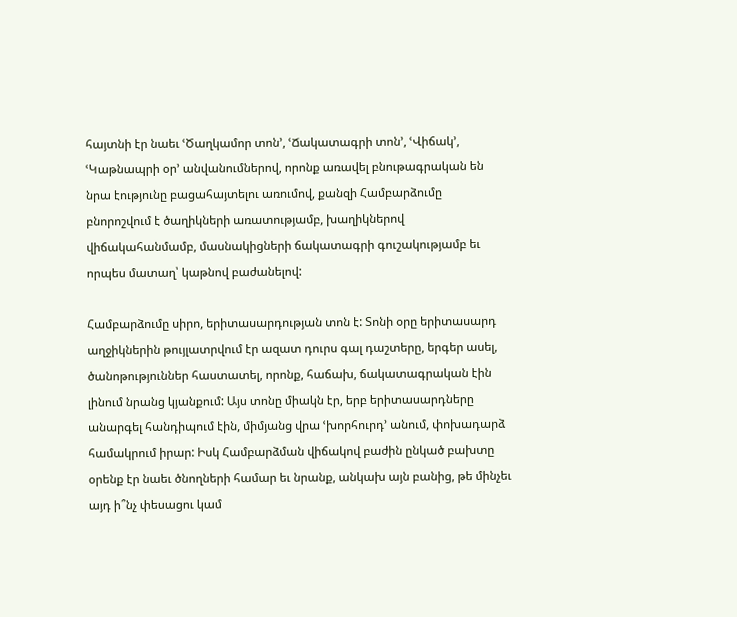հայտնի էր նաեւ ՙԾաղկամոր տոն՚, ՙՃակատագրի տոն՚, ՙՎիճակ՚, ՙԿաթնապրի օր՚ անվանումներով, որոնք առավել բնութագրական են նրա էությունը բացահայտելու առումով, քանզի Համբարձումը բնորոշվում է ծաղիկների առատությամբ, խաղիկներով վիճակահանմամբ, մասնակիցների ճակատագրի գուշակությամբ եւ որպես մատաղ՝ կաթնով բաժանելով:

Համբարձումը սիրո, երիտասարդության տոն է: Տոնի օրը երիտասարդ աղջիկներին թույլատրվում էր ազատ դուրս գալ դաշտերը, երգեր ասել, ծանոթություններ հաստատել, որոնք, հաճախ, ճակատագրական էին լինում նրանց կյանքում: Այս տոնը միակն էր, երբ երիտասարդները անարգել հանդիպում էին, միմյանց վրա ՙխորհուրդ՚ անում, փոխադարձ համակրում իրար: Իսկ Համբարձման վիճակով բաժին ընկած բախտը օրենք էր նաեւ ծնողների համար եւ նրանք, անկախ այն բանից, թե մինչեւ այդ ի՞նչ փեսացու կամ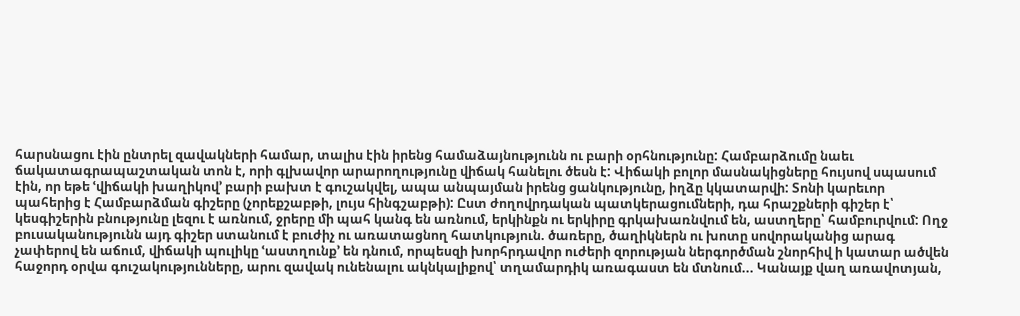հարսնացու էին ընտրել զավակների համար, տալիս էին իրենց համաձայնությունն ու բարի օրհնությունը: Համբարձումը նաեւ ճակատագրապաշտական տոն է, որի գլխավոր արարողությունը վիճակ հանելու ծեսն է: Վիճակի բոլոր մասնակիցները հույսով սպասում էին, որ եթե ՙվիճակի խաղիկով՚ բարի բախտ է գուշակվել, ապա անպայման իրենց ցանկությունը, իղձը կկատարվի: Տոնի կարեւոր պահերից է Համբարձման գիշերը (չորեքշաբթի, լույս հինգշաբթի): Ըստ ժողովրդական պատկերացումների, դա հրաշքների գիշեր է՝ կեսգիշերին բնությունը լեզու է առնում, ջրերը մի պահ կանգ են առնում, երկինքն ու երկիրը գրկախառնվում են, աստղերը՝ համբուրվում: Ողջ բուսականությունն այդ գիշեր ստանում է բուժիչ ու առատացնող հատկություն. ծառերը, ծաղիկներն ու խոտը սովորականից արագ չափերով են աճում, վիճակի պուլիկը ՙաստղունք՚ են դնում, որպեսզի խորհրդավոր ուժերի զորության ներգործման շնորհիվ ի կատար ածվեն հաջորդ օրվա գուշակությունները, արու զավակ ունենալու ակնկալիքով՝ տղամարդիկ առագաստ են մտնում... Կանայք վաղ առավոտյան,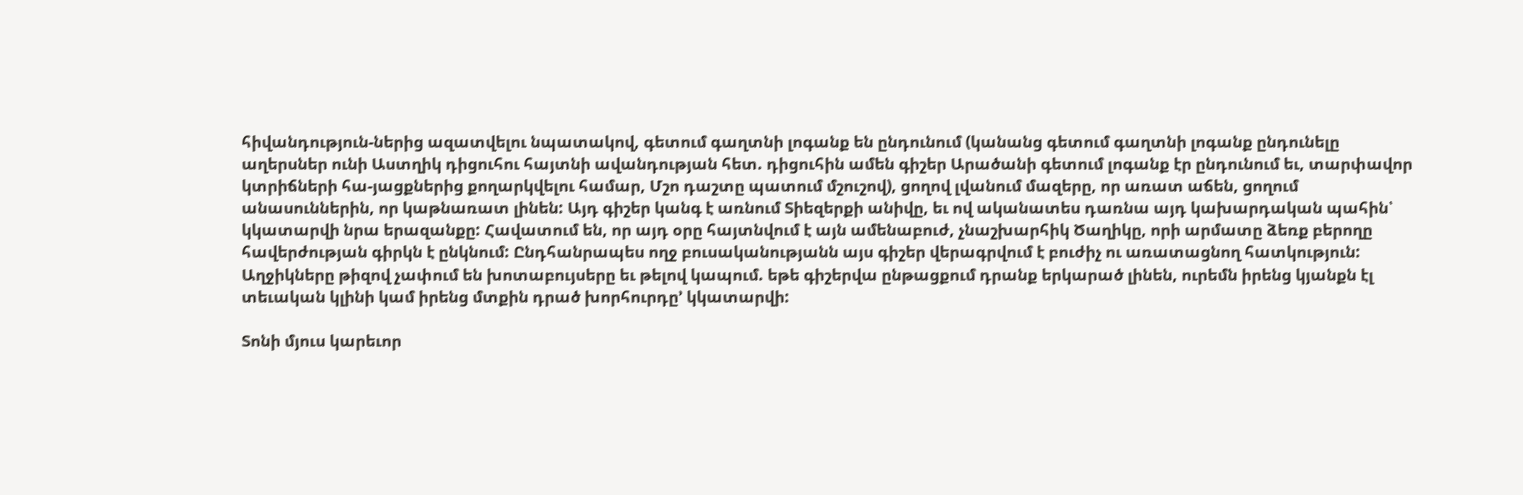հիվանդություն-ներից ազատվելու նպատակով, գետում գաղտնի լոգանք են ընդունում (կանանց գետում գաղտնի լոգանք ընդունելը աղերսներ ունի Աստղիկ դիցուհու հայտնի ավանդության հետ. դիցուհին ամեն գիշեր Արածանի գետում լոգանք էր ընդունում եւ, տարփավոր կտրիճների հա-յացքներից քողարկվելու համար, Մշո դաշտը պատում մշուշով), ցողով լվանում մազերը, որ առատ աճեն, ցողում անասուններին, որ կաթնառատ լինեն: Այդ գիշեր կանգ է առնում Տիեզերքի անիվը, եւ ով ականատես դառնա այդ կախարդական պահին՝ կկատարվի նրա երազանքը: Հավատում են, որ այդ օրը հայտնվում է այն ամենաբուժ, չնաշխարհիկ Ծաղիկը, որի արմատը ձեռք բերողը հավերժության գիրկն է ընկնում: Ընդհանրապես ողջ բուսականությանն այս գիշեր վերագրվում է բուժիչ ու առատացնող հատկություն: Աղջիկները թիզով չափում են խոտաբույսերը եւ թելով կապում. եթե գիշերվա ընթացքում դրանք երկարած լինեն, ուրեմն իրենց կյանքն էլ տեւական կլինի կամ իրենց մտքին դրած խորհուրդը՚ կկատարվի:

Տոնի մյուս կարեւոր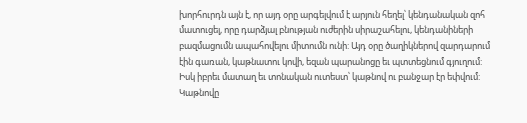խորհուրդն այն է, որ այդ օրը արգելվում է արյուն հեղել՝ կենդանական զոհ մատուցել, որը դարձյալ բնության ուժերին սիրաշահելու, կենդանիների բազմացումն ապահովելու միտումն ունի: Այդ օրը ծաղիկներով զարդարում էին գառան, կաթնատու կովի, եզան պարանոցը եւ պտտեցնում գյուղում: Իսկ իբրեւ մատաղ եւ տոնական ուտեստ՝ կաթնով ու բանջար էր եփվում: Կաթնովը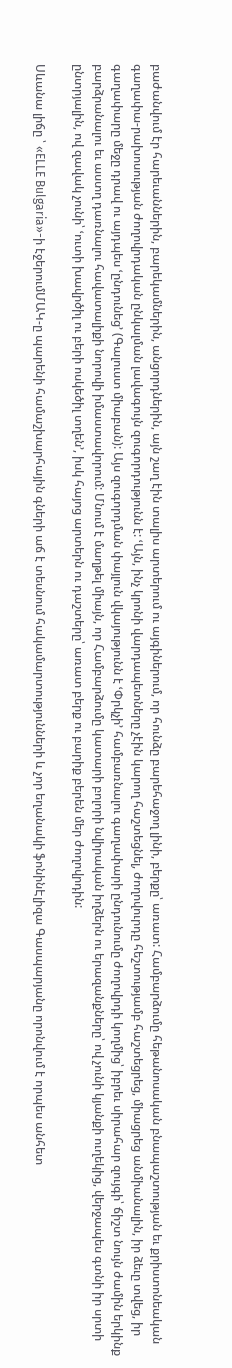բաժանվում էր հարեւաններին, բարեկամներին, անցորդներին, այն շաղ էին տալիս արտերում ու այգիներում, որ հունձը բարեհաջող լինի, բերքը՝ առատ: Համբարձումը հեթանոսական բնապաշտության եւ քրիստոնեական գաղափա-րախոսության ժողովրդական ընկալման լավագույն զուգորդությունն է: ՙԱյն, ինչ կրոնի վարդապետները չէին կարող հաշտեցնել, ժողովուրդը հեշտությամբ հաշտեցրեց, միացրեց անմիանալին, իր ձեւը տվեց, իր գաղափարը մեջը դրավ ու այդպես ՙընդունեց՚ (Գալուստ միաբան): Այս զուգորդման փայլուն վկայությունն է ՙՓրկչի՚ համբառնալու գաղափարի ընդունումը ժողովրդի կողմից՝ իբրեւ սիրահար զույգի՝ ճիշտ նույն ժամին երկինք բարձրանալու եւ աստղ դառնալու հավատալիքի նորովի իմաստավորում: Մնում է մաղթել միայն, որ Համբարձումը կատարի բոլորի նվիրական իղձերն ու երազանքները՝ ով չունի կյանքի ուղեկից, վերջապես գտնի իր սրտի ընտրյալին, ով զավակ չունի՝ ՙուտի խավրծիլ ու բերի ոսկեծիլ տղեն՚, իսկ հայոց արտերն ու դաշտերը՝ առատ բերք ու բարիք բերեն մեր ժողովրդին:

Սևանա լիճը ՝ «ELLE Bulgaria»-ի էջերումՄԱԿ-ը պարենի համաշխարհային գների աճ է տեսնում հակամարտությունների և չոր եղանակի ֆոնինԷլիզա Գասպարյանը որոնվում է որպես անհետ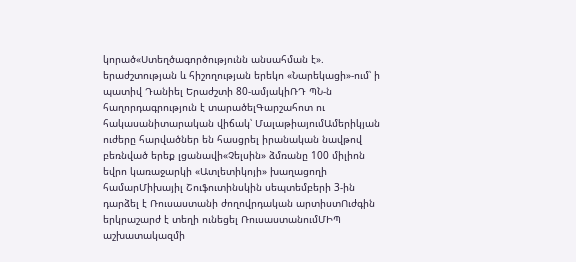կորած«Ստեղծագործությունն անսահման է». երաժշտության և հիշողության երեկո «Նարեկացի»-ում՝ ի պատիվ Դանիել Երաժշտի 80-ամյակիՌԴ ՊՆ-ն հաղորդագրություն է տարածելԳարշահոտ ու հակասանիտարական վիճակ՝ ՄալաթիայումԱմերիկյան ուժերը հարվածներ են հասցրել իրանական նավթով բեռնված երեք լցանավի«Չելսին» ձմռանը 100 միլիոն եվրո կառաջարկի «Ատլետիկոյի» խաղացողի համարՄիխայիլ Շուֆուտինսկին սեպտեմբերի 3-ին դարձել է Ռուսաստանի ժողովրդական արտիստՈւժգին երկրաշարժ է տեղի ունեցել ՌուսաստանումՄԻՊ աշխատակազմի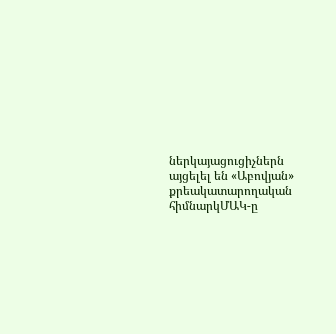ներկայացուցիչներն այցելել են «Աբովյան» քրեակատարողական հիմնարկՄԱԿ-ը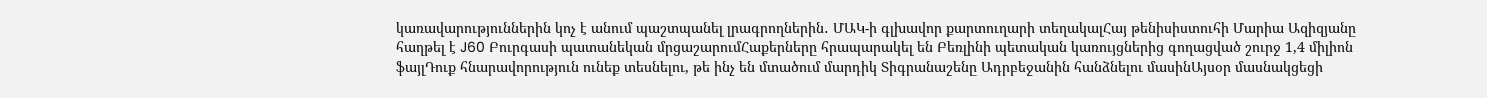կառավարություններին կոչ է անում պաշտպանել լրագրողներին․ ՄԱԿ-ի գլխավոր քարտուղարի տեղակալՀայ թենիսիստուհի Մարիա Ազիզյանը հաղթել է J60 Բուրգասի պատանեկան մրցաշարումՀաքերները հրապարակել են Բեռլինի պետական կառույցներից գողացված շուրջ 1,4 միլիոն ֆայլԴուք հնարավորություն ունեք տեսնելու, թե ինչ են մտածում մարդիկ Տիգրանաշենը Ադրբեջանին հանձնելու մասինԱյսօր մասնակցեցի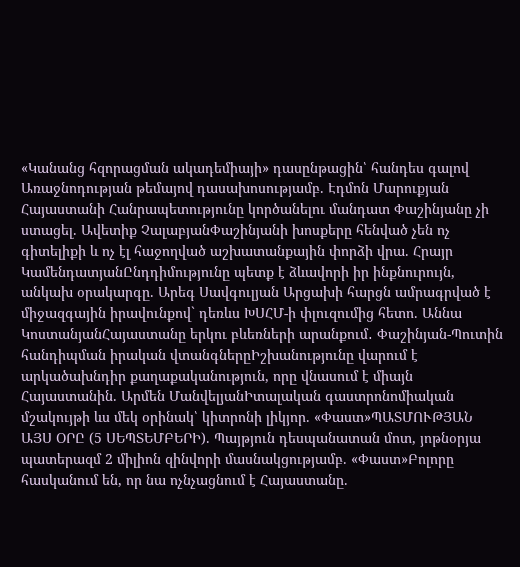«Կանանց հզորացման ակադեմիայի» դասընթացին՝ հանդես գալով Առաջնոդության թեմայով դասախոսությամբ. Էդմոն Մարուքյան Հայաստանի Հանրապետությունը կործանելու մանդատ Փաշինյանը չի ստացել. Ավետիք ՉալաբյանՓաշինյանի խոսքերը հենված չեն ոչ գիտելիքի և ոչ էլ հաջողված աշխատանքային փորձի վրա. Հրայր ԿամենդատյանԸնդդիմությունը պետք է ձևավորի իր ինքնուրույն, անկախ օրակարգը. Արեգ Սավգուլյան Արցախի հարցն ամրագրված է միջազգային իրավունքով` դեռևս ԽՍՀՄ-ի փլուզումից հետո. Աննա ԿոստանյանՀայաստանը երկու բևեռների արանքում․ Փաշինյան-Պուտին հանդիպման իրական վտանգներըԻշխանությունը վարում է արկածախնդիր քաղաքականություն, որը վնասում է միայն Հայաստանին. Արմեն ՄանվելյանԻտալական գաստրոնոմիական մշակույթի ևս մեկ օրինակ՝ կիտրոնի լիկյոր. «Փաստ»ՊԱՏՄՈՒԹՅԱՆ ԱՅՍ ՕՐԸ (5 ՍԵՊՏԵՄԲԵՐԻ). Պայթյուն դեսպանատան մոտ, յոթնօրյա պատերազմ 2 միլիոն զինվորի մասնակցությամբ. «Փաստ»Բոլորը հասկանում են, որ նա ոչնչացնում է Հայաստանը.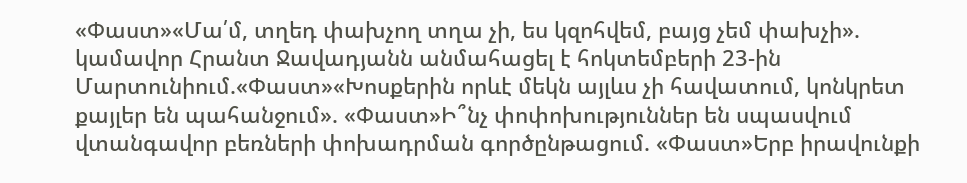«Փաստ»«Մա՛մ, տղեդ փախչող տղա չի, ես կզոհվեմ, բայց չեմ փախչի». կամավոր Հրանտ Ջավադյանն անմահացել է հոկտեմբերի 23-ին Մարտունիում.«Փաստ»«Խոսքերին որևէ մեկն այլևս չի հավատում, կոնկրետ քայլեր են պահանջում». «Փաստ»Ի՞նչ փոփոխություններ են սպասվում վտանգավոր բեռների փոխադրման գործընթացում. «Փաստ»Երբ իրավունքի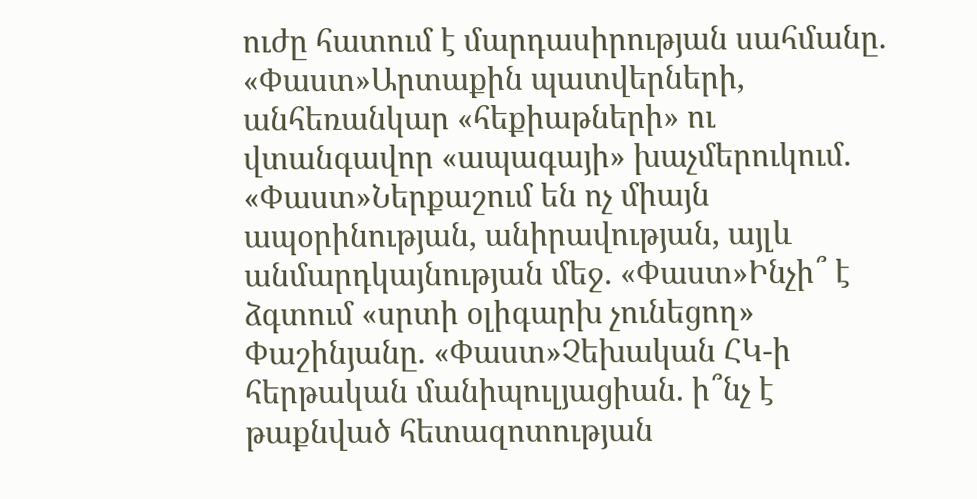ուժը հատում է մարդասիրության սահմանը. «Փաստ»Արտաքին պատվերների, անհեռանկար «հեքիաթների» ու վտանգավոր «ապագայի» խաչմերուկում. «Փաստ»Ներքաշում են ոչ միայն ապօրինության, անիրավության, այլև անմարդկայնության մեջ. «Փաստ»Ինչի՞ է ձգտում «սրտի օլիգարխ չունեցող» Փաշինյանը. «Փաստ»Չեխական ՀԿ-ի հերթական մանիպուլյացիան. ի՞նչ է թաքնված հետազոտության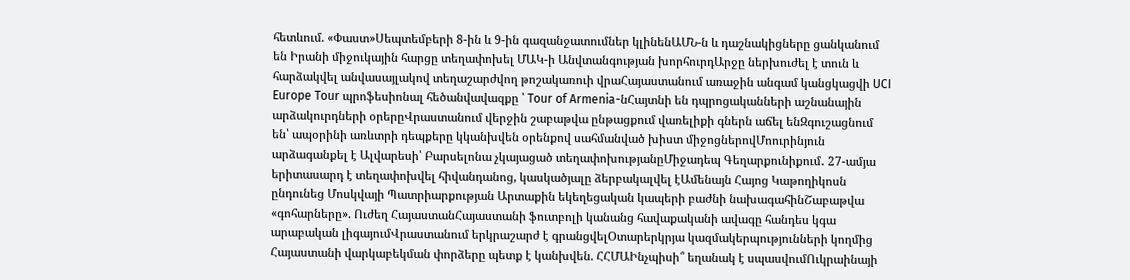հետևում. «Փաստ»Սեպտեմբերի 8-ին և 9-ին գազանջատումներ կլինենԱՄՆ-ն և դաշնակիցները ցանկանում են Իրանի միջուկային հարցը տեղափոխել ՄԱԿ-ի Անվտանգության խորհուրդԱրջը ներխուժել է տուն և հարձակվել անվասայլակով տեղաշարժվող թոշակառուի վրաՀայաստանում առաջին անգամ կանցկացվի UCI Europe Tour պրոֆեսիոնալ հեծանվավազքը ՝ Tour of Armenia-նՀայտնի են դպրոցականների աշնանային արձակուրդների օրերըՎրաստանում վերջին շաբաթվա ընթացքում վառելիքի գներն աճել ենԶգուշացնում են՝ ապօրինի առևտրի դեպքերը կկանխվեն օրենքով սահմանված խիստ միջոցներովՄոուրինյուն արձագանքել է Ալվարեսի՝ Բարսելոնա չկայացած տեղափոխությանըՄիջադեպ Գեղարքունիքում․ 27-ամյա երիտասարդ է տեղափոխվել հիվանդանոց, կասկածյալը ձերբակալվել էԱմենայն Հայոց Կաթողիկոսն ընդունեց Մոսկվայի Պատրիարքության Արտաքին եկեղեցական կապերի բաժնի նախագահինՇաբաթվա «գոհարները». Ուժեղ ՀայաստանՀայաստանի ֆուտբոլի կանանց հավաքականի ավագը հանդես կգա արաբական լիգայումՎրաստանում երկրաշարժ է գրանցվելՕտարերկրյա կազմակերպությունների կողմից Հայաստանի վարկաբեկման փորձերը պետք է կանխվեն. ՀՀՄԱԻնչպիսի՞ եղանակ է սպասվումՈւկրաինայի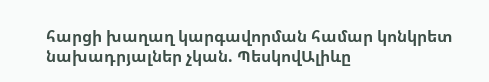հարցի խաղաղ կարգավորման համար կոնկրետ նախադրյալներ չկան. ՊեսկովԱլիևը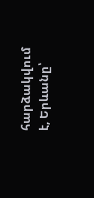հարձակվում է, Երևանը՝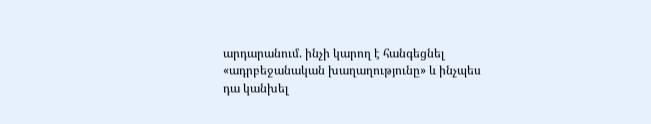արդարանում. ինչի կարող է հանգեցնել «ադրբեջանական խաղաղությունը» և ինչպես դա կանխել